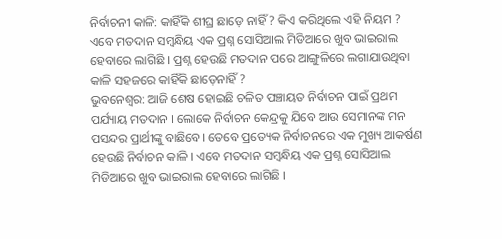ନିର୍ବାଚନୀ କାଳି: କାହିଁକି ଶୀଘ୍ର ଛାଡ଼େ ନାହିଁ ? କିଏ କରିଥିଲେ ଏହି ନିୟମ ?
ଏବେ ମତଦାନ ସମ୍ବନ୍ଧିୟ ଏକ ପ୍ରଶ୍ନ ସୋସିଆଲ ମିଡିଆରେ ଖୁବ ଭାଇରାଲ ହେବାରେ ଲାଗିଛି । ପ୍ରଶ୍ନ ହେଉଛି ମତଦାନ ପରେ ଆଙ୍ଗୁଳିରେ ଲଗାଯାଉଥିବା କାଳି ସହଜରେ କାହିଁକି ଛାଡ଼େନାହିଁ ?
ଭୁବନେଶ୍ୱର: ଆଜି ଶେଷ ହୋଇଛି ଚଳିତ ପଞ୍ଚାୟତ ନିର୍ବାଚନ ପାଇଁ ପ୍ରଥମ ପର୍ଯ୍ୟାୟ ମତଦାନ । ଲୋକେ ନିର୍ବାଚନ କେନ୍ଦ୍ରକୁ ଯିବେ ଆଉ ସେମାନଙ୍କ ମନ ପସନ୍ଦର ପ୍ରାର୍ଥୀଙ୍କୁ ବାଛିବେ। ତେବେ ପ୍ରତ୍ୟେକ ନିର୍ବାଚନରେ ଏକ ମୁଖ୍ୟ ଆକର୍ଷଣ ହେଉଛି ନିର୍ବାଚନ କାଳି । ଏବେ ମତଦାନ ସମ୍ବନ୍ଧିୟ ଏକ ପ୍ରଶ୍ନ ସୋସିଆଲ ମିଡିଆରେ ଖୁବ ଭାଇରାଲ ହେବାରେ ଲାଗିଛି ।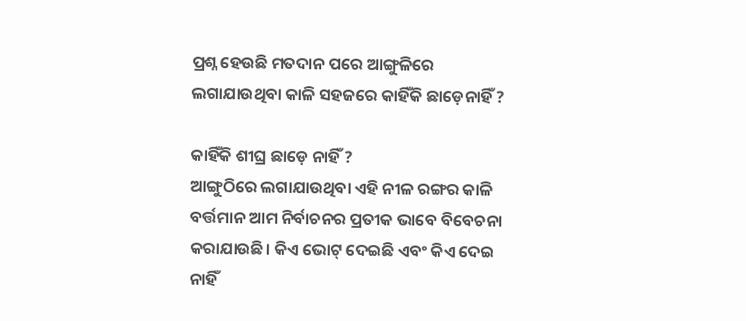ପ୍ରଶ୍ନ ହେଉଛି ମତଦାନ ପରେ ଆଙ୍ଗୁଳିରେ ଲଗାଯାଉଥିବା କାଳି ସହଜରେ କାହିଁକି ଛାଡ଼େନାହିଁ ?

କାହିଁକି ଶୀଘ୍ର ଛାଡ଼େ ନାହିଁ ?
ଆଙ୍ଗୁଠିରେ ଲଗାଯାଉଥିବା ଏହି ନୀଳ ରଙ୍ଗର କାଳି ବର୍ତ୍ତମାନ ଆମ ନିର୍ବାଚନର ପ୍ରତୀକ ଭାବେ ବିବେଚନା କରାଯାଉଛି। କିଏ ଭୋଟ୍ ଦେଇଛି ଏବଂ କିଏ ଦେଇ ନାହିଁ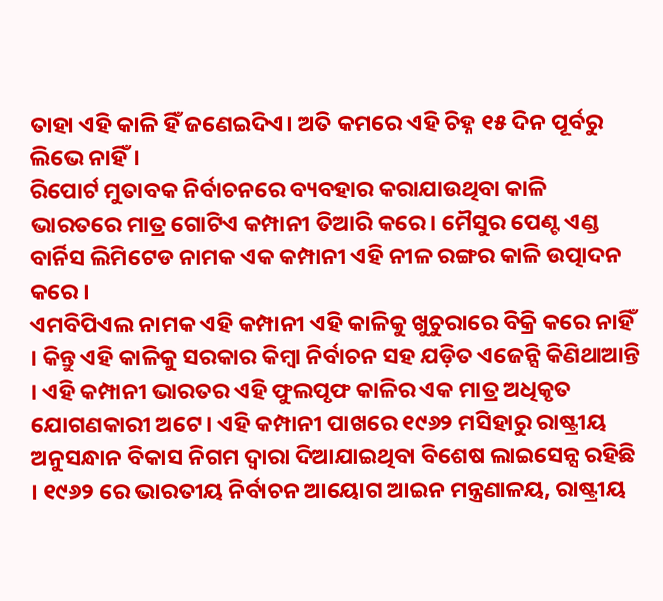ତାହା ଏହି କାଳି ହିଁ ଜଣେଇଦିଏ। ଅତି କମରେ ଏହି ଚିହ୍ନ ୧୫ ଦିନ ପୂର୍ବରୁ ଲିଭେ ନାହିଁ।
ରିପୋର୍ଟ ମୁତାବକ ନିର୍ବାଚନରେ ବ୍ୟବହାର କରାଯାଉଥିବା କାଳି ଭାରତରେ ମାତ୍ର ଗୋଟିଏ କମ୍ପାନୀ ତିଆରି କରେ। ମୈସୁର ପେଣ୍ଟ ଏଣ୍ଡ ବାର୍ନିସ ଲିମିଟେଡ ନାମକ ଏକ କମ୍ପାନୀ ଏହି ନୀଳ ରଙ୍ଗର କାଳି ଉତ୍ପାଦନ କରେ ।
ଏମବିପିଏଲ ନାମକ ଏହି କମ୍ପାନୀ ଏହି କାଳିକୁ ଖୁଚୁରାରେ ବିକ୍ରି କରେ ନାହିଁ । କିନ୍ତୁ ଏହି କାଳିକୁ ସରକାର କିମ୍ବା ନିର୍ବାଚନ ସହ ଯଡ଼ିତ ଏଜେନ୍ସି କିଣିଥାଆନ୍ତି । ଏହି କମ୍ପାନୀ ଭାରତର ଏହି ଫୁଲପୃଫ କାଳିର ଏକ ମାତ୍ର ଅଧିକୃତ ଯୋଗଣକାରୀ ଅଟେ। ଏହି କମ୍ପାନୀ ପାଖରେ ୧୯୬୨ ମସିହାରୁ ରାଷ୍ଟ୍ରୀୟ ଅନୁସନ୍ଧାନ ବିକାସ ନିଗମ ଦ୍ୱାରା ଦିଆଯାଇଥିବା ବିଶେଷ ଲାଇସେନ୍ସ ରହିଛି । ୧୯୬୨ ରେ ଭାରତୀୟ ନିର୍ବାଚନ ଆୟୋଗ ଆଇନ ମନ୍ତ୍ରଣାଳୟ, ରାଷ୍ଟ୍ରୀୟ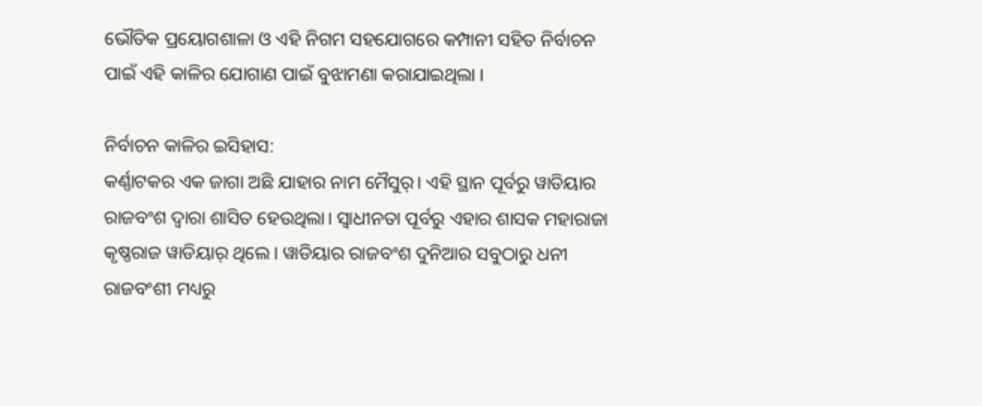ଭୌତିକ ପ୍ରୟୋଗଶାଳା ଓ ଏହି ନିଗମ ସହଯୋଗରେ କମ୍ପାନୀ ସହିତ ନିର୍ବାଚନ ପାଇଁ ଏହି କାଳିର ଯୋଗାଣ ପାଇଁ ବୁଝାମଣା କରାଯାଇଥିଲା ।

ନିର୍ବାଚନ କାଳିର ଇସିହାସ:
କର୍ଣ୍ଣାଟକର ଏକ ଜାଗା ଅଛି ଯାହାର ନାମ ମୈସୁର୍। ଏହି ସ୍ଥାନ ପୂର୍ବରୁ ୱାଡିୟାର ରାଜବଂଶ ଦ୍ୱାରା ଶାସିତ ହେଉଥିଲା। ସ୍ୱାଧୀନତା ପୂର୍ବରୁ ଏହାର ଶାସକ ମହାରାଜା କୃଷ୍ଣରାଜ ୱାଡିୟାର୍ ଥିଲେ। ୱାଡିୟାର ରାଜବଂଶ ଦୁନିଆର ସବୁଠାରୁ ଧନୀ ରାଜବଂଶୀ ମଧ୍ୟରୁ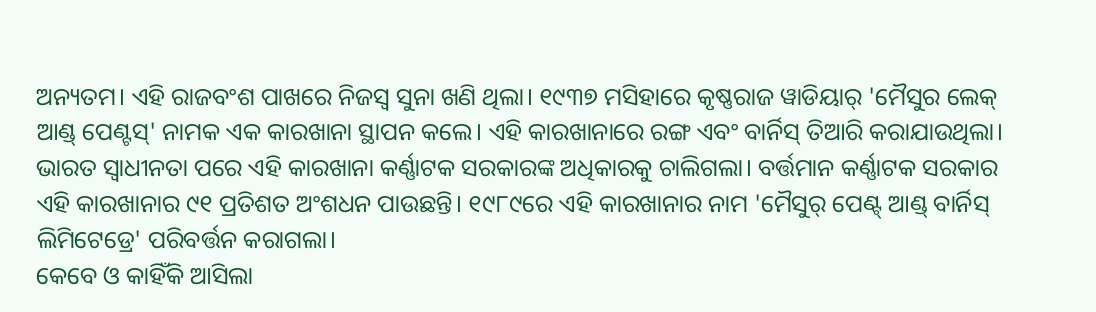ଅନ୍ୟତମ। ଏହି ରାଜବଂଶ ପାଖରେ ନିଜସ୍ୱ ସୁନା ଖଣି ଥିଲା। ୧୯୩୭ ମସିହାରେ କୃଷ୍ଣରାଜ ୱାଡିୟାର୍ 'ମୈସୁର ଲେକ୍ ଆଣ୍ଡ୍ ପେଣ୍ଟସ୍' ନାମକ ଏକ କାରଖାନା ସ୍ଥାପନ କଲେ। ଏହି କାରଖାନାରେ ରଙ୍ଗ ଏବଂ ବାର୍ନିସ୍ ତିଆରି କରାଯାଉଥିଲା।
ଭାରତ ସ୍ୱାଧୀନତା ପରେ ଏହି କାରଖାନା କର୍ଣ୍ଣାଟକ ସରକାରଙ୍କ ଅଧିକାରକୁ ଚାଲିଗଲା। ବର୍ତ୍ତମାନ କର୍ଣ୍ଣାଟକ ସରକାର ଏହି କାରଖାନାର ୯୧ ପ୍ରତିଶତ ଅଂଶଧନ ପାଉଛନ୍ତି। ୧୯୮୯ରେ ଏହି କାରଖାନାର ନାମ 'ମୈସୁର୍ ପେଣ୍ଟ୍ ଆଣ୍ଡ୍ ବାର୍ନିସ୍ ଲିମିଟେଡ୍ରେ' ପରିବର୍ତ୍ତନ କରାଗଲା।
କେବେ ଓ କାହିଁକି ଆସିଲା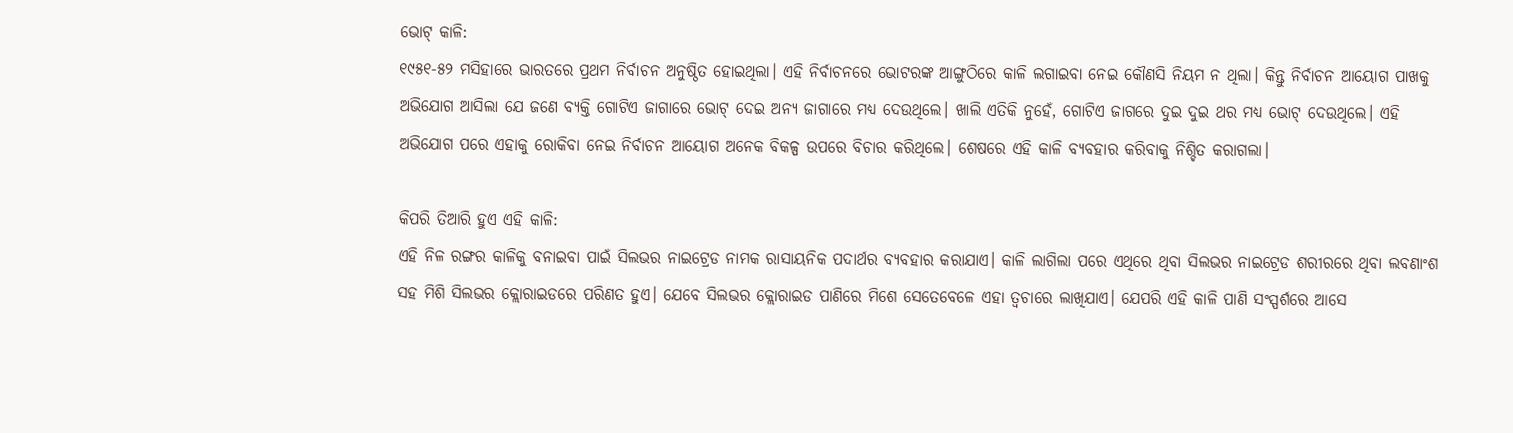ଭୋଟ୍ କାଳି:
୧୯୫୧-୫୨ ମସିହାରେ ଭାରତରେ ପ୍ରଥମ ନିର୍ବାଚନ ଅନୁଷ୍ଠିତ ହୋଇଥିଲା। ଏହି ନିର୍ବାଚନରେ ଭୋଟରଙ୍କ ଆଙ୍ଗୁଠିରେ କାଳି ଲଗାଇବା ନେଇ କୌଣସି ନିୟମ ନ ଥିଲା। କିନ୍ତୁ ନିର୍ବାଚନ ଆୟୋଗ ପାଖକୁ ଅଭିଯୋଗ ଆସିଲା ଯେ ଜଣେ ବ୍ୟକ୍ତି ଗୋଟିଏ ଜାଗାରେ ଭୋଟ୍ ଦେଇ ଅନ୍ୟ ଜାଗାରେ ମଧ୍ୟ ଦେଉଥିଲେ। ଖାଲି ଏତିକି ନୁହେଁ, ଗୋଟିଏ ଜାଗରେ ଦୁଇ ଦୁଇ ଥର ମଧ୍ୟ ଭୋଟ୍ ଦେଉଥିଲେ। ଏହି ଅଭିଯୋଗ ପରେ ଏହାକୁ ରୋକିବା ନେଇ ନିର୍ବାଚନ ଆୟୋଗ ଅନେକ ବିକଳ୍ପ ଉପରେ ବିଚାର କରିଥିଲେ। ଶେଷରେ ଏହି କାଳି ବ୍ୟବହାର କରିବାକୁ ନିଶ୍ଚିତ କରାଗଲା।

କିପରି ତିଆରି ହୁଏ ଏହି କାଳି:
ଏହି ନିଳ ରଙ୍ଗର କାଳିକୁ ବନାଇବା ପାଇଁ ସିଲଭର ନାଇଟ୍ରେଡ ନାମକ ରାସାୟନିକ ପଦାର୍ଥର ବ୍ୟବହାର କରାଯାଏ। କାଳି ଲାଗିଲା ପରେ ଏଥିରେ ଥିବା ସିଲଭର ନାଇଟ୍ରେଡ ଶରୀରରେ ଥିବା ଲବଣାଂଶ ସହ ମିଶି ସିଲଭର କ୍ଲୋରାଇଡରେ ପରିଣତ ହୁଏ। ଯେବେ ସିଲଭର କ୍ଲୋରାଇଡ ପାଣିରେ ମିଶେ ସେତେବେଳେ ଏହା ତ୍ୱଚାରେ ଲାଖିଯାଏ। ଯେପରି ଏହି କାଳି ପାଣି ସଂସ୍ପର୍ଶରେ ଆସେ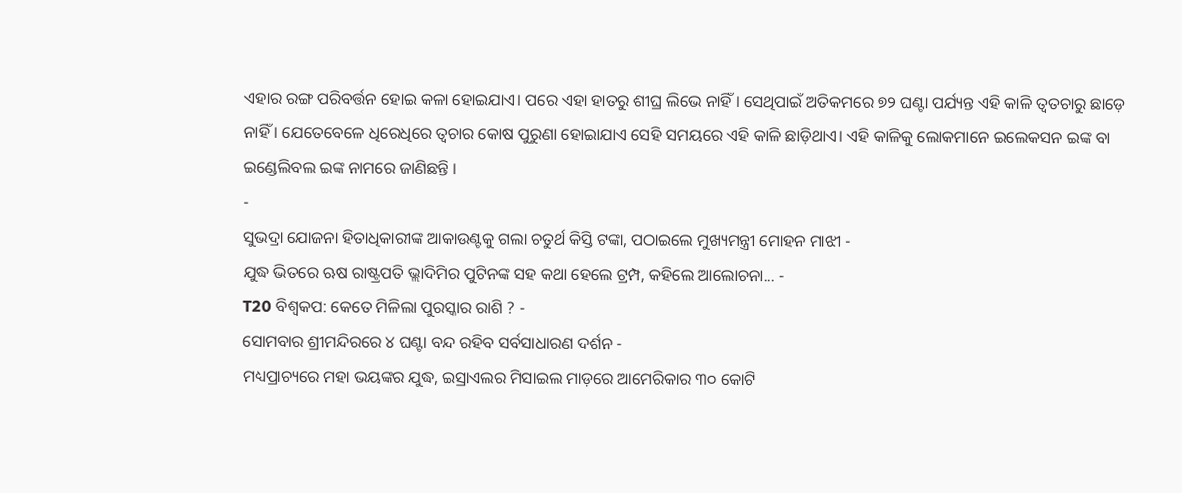ଏହାର ରଙ୍ଗ ପରିବର୍ତ୍ତନ ହୋଇ କଳା ହୋଇଯାଏ। ପରେ ଏହା ହାତରୁ ଶୀଘ୍ର ଲିଭେ ନାହିଁ । ସେଥିପାଇଁ ଅତିକମରେ ୭୨ ଘଣ୍ଟା ପର୍ଯ୍ୟନ୍ତ ଏହି କାଳି ତ୍ୱତଚାରୁ ଛାଡ଼େ ନାହିଁ । ଯେତେବେଳେ ଧିରେଧିରେ ତ୍ୱଚାର କୋଷ ପୁରୁଣା ହୋଇାଯାଏ ସେହି ସମୟରେ ଏହି କାଳି ଛାଡ଼ିଥାଏ। ଏହି କାଳିକୁ ଲୋକମାନେ ଇଲେକସନ ଇଙ୍କ ବା ଇଣ୍ଡେଲିବଲ ଇଙ୍କ ନାମରେ ଜାଣିଛନ୍ତି ।
-
ସୁଭଦ୍ରା ଯୋଜନା ହିତାଧିକାରୀଙ୍କ ଆକାଉଣ୍ଟକୁ ଗଲା ଚତୁର୍ଥ କିସ୍ତି ଟଙ୍କା, ପଠାଇଲେ ମୁଖ୍ୟମନ୍ତ୍ରୀ ମୋହନ ମାଝୀ -
ଯୁଦ୍ଧ ଭିତରେ ଋଷ ରାଷ୍ଟ୍ରପତି ଭ୍ଲାଦିମିର ପୁଟିନଙ୍କ ସହ କଥା ହେଲେ ଟ୍ରମ୍ପ, କହିଲେ ଆଲୋଚନା... -
T20 ବିଶ୍ୱକପ: କେତେ ମିଳିଲା ପୁରସ୍କାର ରାଶି ? -
ସୋମବାର ଶ୍ରୀମନ୍ଦିରରେ ୪ ଘଣ୍ଟା ବନ୍ଦ ରହିବ ସର୍ବସାଧାରଣ ଦର୍ଶନ -
ମଧ୍ୟପ୍ରାଚ୍ୟରେ ମହା ଭୟଙ୍କର ଯୁଦ୍ଧ, ଇସ୍ରାଏଲର ମିସାଇଲ ମାଡ଼ରେ ଆମେରିକାର ୩୦ କୋଟି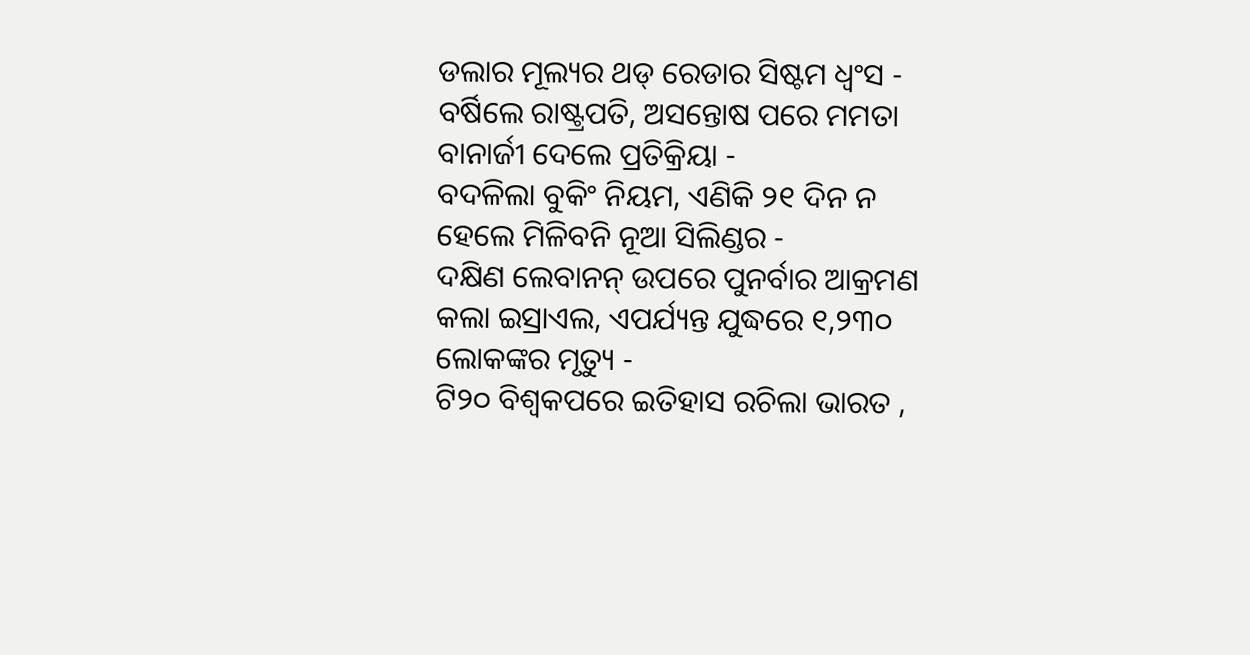ଡଲାର ମୂଲ୍ୟର ଥଡ୍ ରେଡାର ସିଷ୍ଟମ ଧ୍ବଂସ -
ବର୍ଷିଲେ ରାଷ୍ଟ୍ରପତି, ଅସନ୍ତୋଷ ପରେ ମମତା ବାନାର୍ଜୀ ଦେଲେ ପ୍ରତିକ୍ରିୟା -
ବଦଳିଲା ବୁକିଂ ନିୟମ, ଏଣିକି ୨୧ ଦିନ ନ ହେଲେ ମିଳିବନି ନୂଆ ସିଲିଣ୍ଡର -
ଦକ୍ଷିଣ ଲେବାନନ୍ ଉପରେ ପୁନର୍ବାର ଆକ୍ରମଣ କଲା ଇସ୍ରାଏଲ, ଏପର୍ଯ୍ୟନ୍ତ ଯୁଦ୍ଧରେ ୧,୨୩୦ ଲୋକଙ୍କର ମୃତ୍ୟୁ -
ଟି୨୦ ବିଶ୍ୱକପରେ ଇତିହାସ ରଚିଲା ଭାରତ ,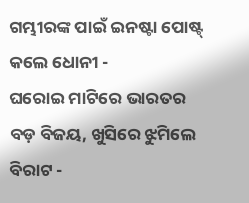ଗମ୍ଭୀରଙ୍କ ପାଇଁ ଇନଷ୍ଟା ପୋଷ୍ଟ୍ କଲେ ଧୋନୀ -
ଘରୋଇ ମାଟିରେ ଭାରତର ବଡ଼ ବିଜୟ, ଖୁସିରେ ଝୁମିଲେ ବିରାଟ -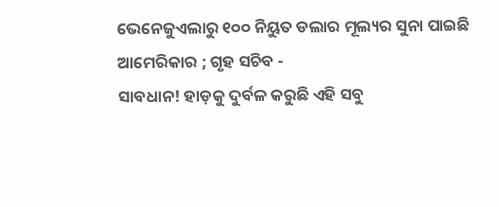ଭେନେଜୁଏଲାରୁ ୧୦୦ ନିୟୁତ ଡଲାର ମୂଲ୍ୟର ସୁନା ପାଇଛି ଆମେରିକାର ; ଗୃହ ସଚିବ -
ସାବଧାନ! ହାଡ଼କୁ ଦୁର୍ବଳ କରୁଛି ଏହି ସବୁ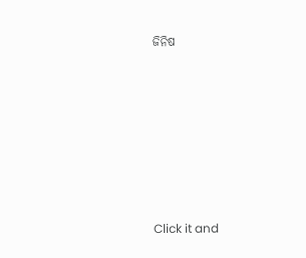ଜିନିଷ












Click it and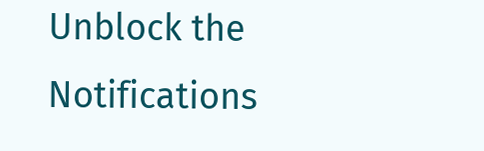Unblock the Notifications